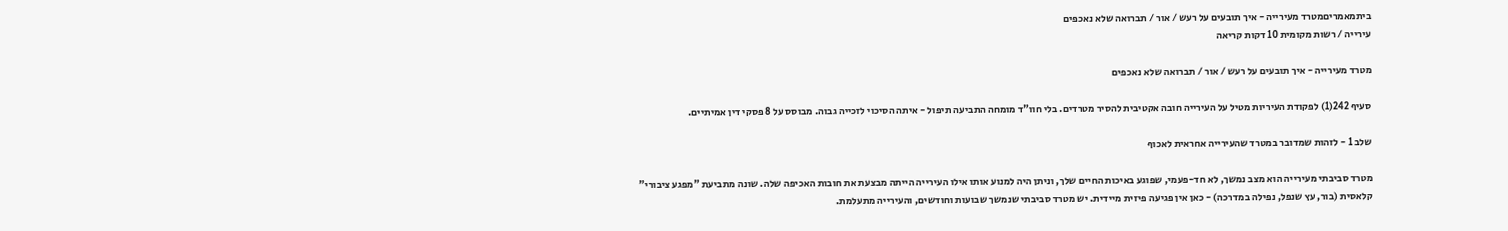ביתמאמריםמטרד מעירייה - איך תובעים על רעש / אור / תברואה שלא נאכפים
עירייה / רשות מקומית 10 דקות קריאה

מטרד מעירייה - איך תובעים על רעש / אור / תברואה שלא נאכפים

סעיף 242(1) לפקודת העיריות מטיל על העירייה חובה אקטיבית להסיר מטרדים. בלי חוו"ד מומחה התביעה תיפול - איתה הסיכוי לזכייה גבוה. מבוסס על 8 פסקי דין אמיתיים.

שלב 1 - לזהות שמדובר במטרד שהעירייה אחראית לאכוף

מטרד סביבתי מעירייה הוא מצב נמשך, לא חד-פעמי, שפוגע באיכות החיים שלך, וניתן היה למנוע אותו אילו העירייה הייתה מבצעת את חובות האכיפה שלה. שונה מתביעת "מפגע ציבורי" קלאסית (בור, עץ שנפל, נפילה במדרכה) - כאן אין פגיעה פיזית מיידית. יש מטרד סביבתי שנמשך שבועות וחודשים, והעירייה מתעלמת.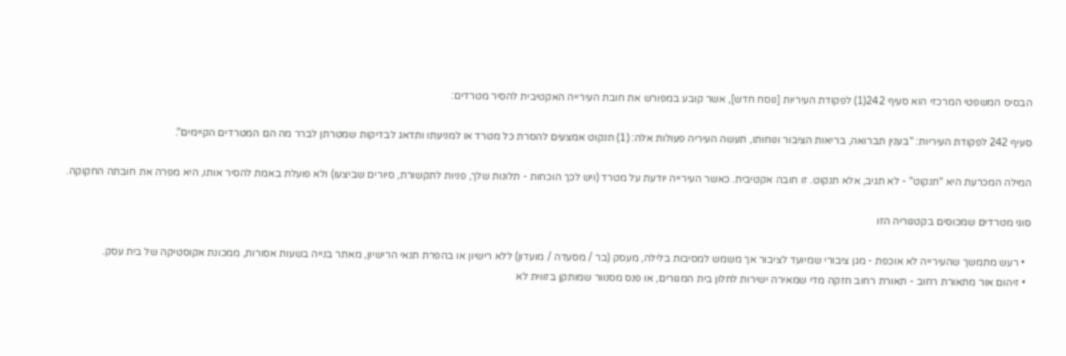הבסיס המשפטי המרכזי הוא סעיף 242(1) לפקודת העיריות [נוסח חדש], אשר קובע במפורש את חובת העירייה האקטיבית להסיר מטרדים:

סעיף 242 לפקודת העיריות: "בענין תברואה, בריאות הציבור ונוחותו, תעשה העיריה פעולות אלה: (1) תנקוט אמצעים להסרת כל מטרד או למניעתו ותדאג לבדיקות שמטרתן לברר מה הם המטרדים הקיימים".

המילה המכרעת היא "תנקוט" - לא תגיב, אלא תנקוט. זו חובה אקטיבית. כאשר העירייה יודעת על מטרד (ויש לכך הוכחות - תלונות שלך, פניות לתקשורת, סיורים שביצעו) ולא פועלת באמת להסיר אותו, היא מפרה את חובתה החקוקה.

סוגי מטרדים שמכוסים בקטגוריה הזו

  • רעש מתמשך שהעירייה לא אוכפת - מגן ציבורי שמיועד לציבור אך משמש למסיבות בלילה, מעסק (בר / מסעדה / מועדון) ללא רישיון או בהפרת תנאי הרישיון, מאתר בנייה בשעות אסורות, ממכונת אקוסטיקה של בית עסק.
  • זיהום אור מתאורת רחוב - תאורת רחוב חזקה מדי שמאירה ישירות לחלון בית המגורים, או פנס מסנוור שמותקן בזווית לא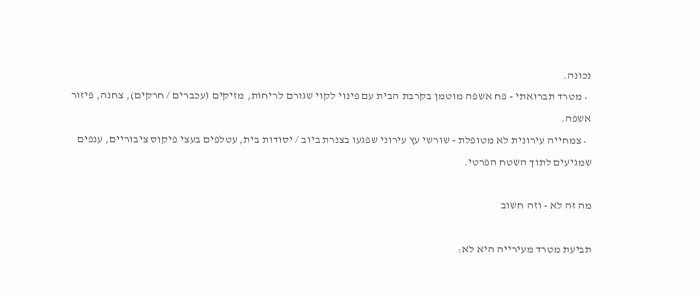נכונה.
  • מטרד תברואתי - פח אשפה מוטמן בקרבת הבית עם פינוי לקוי שגורם לריחות, מזיקים (עכברים / חרקים), צחנה, פיזור אשפה.
  • צמחייה עירונית לא מטופלת - שורשי עץ עירוני שפגעו בצנרת ביוב / יסודות בית, עטלפים בעצי פיקוס ציבוריים, ענפים שמגיעים לתוך השטח הפרטי.

מה זה לא - וזה חשוב

תביעת מטרד מעירייה היא לא: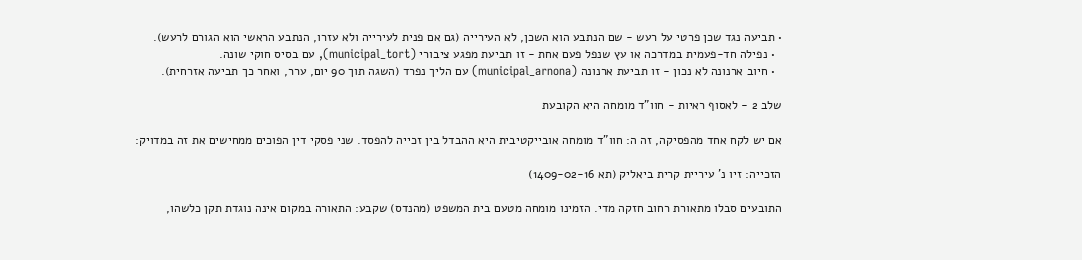• תביעה נגד שכן פרטי על רעש - שם הנתבע הוא השכן, לא העירייה (גם אם פנית לעירייה ולא עזרו, הנתבע הראשי הוא הגורם לרעש).
  • נפילה חד-פעמית במדרכה או עץ שנפל פעם אחת - זו תביעת מפגע ציבורי (municipal_tort), עם בסיס חוקי שונה.
  • חיוב ארנונה לא נכון - זו תביעת ארנונה (municipal_arnona) עם הליך נפרד (השגה תוך 90 יום, ערר, ואחר כך תביעה אזרחית).

שלב 2 - לאסוף ראיות - חוו"ד מומחה היא הקובעת

אם יש לקח אחד מהפסיקה, זה ה: חוו"ד מומחה אובייקטיבית היא ההבדל בין זכייה להפסד. שני פסקי דין הפוכים ממחישים את זה במדויק:

הזכייה: זיו נ' עיריית קרית ביאליק (תא 1409-02-16)

התובעים סבלו מתאורת רחוב חזקה מדי. הזמינו מומחה מטעם בית המשפט (מהנדס) שקבע: התאורה במקום אינה נוגדת תקן כלשהו,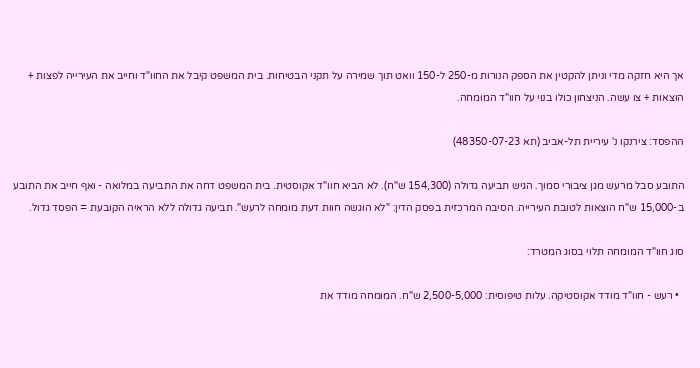אך היא חזקה מדי וניתן להקטין את הספק הנורות מ-250 ל-150 וואט תוך שמירה על תקני הבטיחות. בית המשפט קיבל את החוו"ד וחייב את העירייה לפצות + הוצאות + צו עשה. הניצחון כולו בנוי על חוו"ד המומחה.

ההפסד: צירנקו נ' עיריית תל-אביב (תא 48350-07-23)

התובע סבל מרעש מגן ציבורי סמוך. הגיש תביעה גדולה (154,300 ש"ח). לא הביא חוו"ד אקוסטית. בית המשפט דחה את התביעה במלואה - ואף חייב את התובע ב-15,000 ש"ח הוצאות לטובת העירייה. הסיבה המרכזית בפסק הדין: "לא הוגשה חוות דעת מומחה לרעש". תביעה גדולה ללא הראיה הקובעת = הפסד גדול.

סוג חוו"ד המומחה תלוי בסוג המטרד:

  • רעש - חוו"ד מודד אקוסטיקה. עלות טיפוסית: 2,500-5,000 ש"ח. המומחה מודד את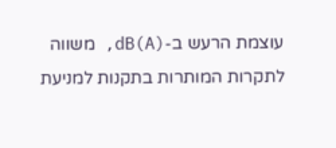עוצמת הרעש ב-dB(A), משווה לתקרות המותרות בתקנות למניעת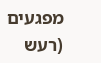מפגעים (רעש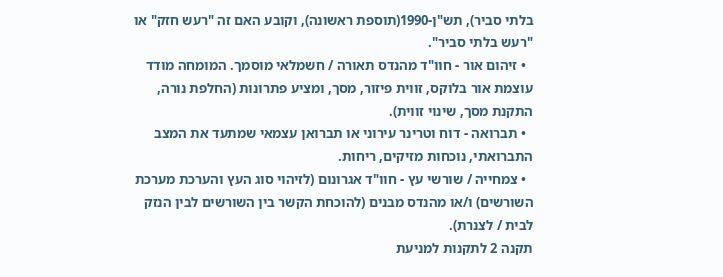בלתי סביר), תש"ן-1990(תוספת ראשונה), וקובע האם זה "רעש חזק" או "רעש בלתי סביר".
  • זיהום אור - חוו"ד מהנדס תאורה / חשמלאי מוסמך. המומחה מודד עוצמת אור בלוקס, זווית פיזור, מסך, ומציע פתרונות (החלפת נורה, התקנת מסך, שינוי זווית).
  • תברואה - דוח וטרינר עירוני או תברואן עצמאי שמתעד את המצב התברואתי, נוכחות מזיקים, ריחות.
  • צמחייה / שורשי עץ - חוו"ד אגרונום (לזיהוי סוג העץ והערכת מערכת השורשים) ו/או מהנדס מבנים (להוכחת הקשר בין השורשים לבין הנזק לבית / לצנרת).
תקנה 2 לתקנות למניעת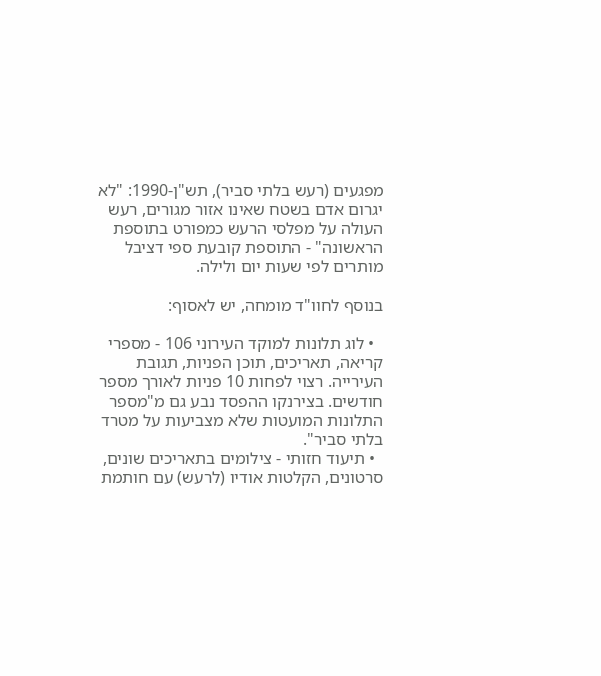מפגעים (רעש בלתי סביר), תש"ן-1990: "לא יגרום אדם בשטח שאינו אזור מגורים, רעש העולה על מפלסי הרעש כמפורט בתוספת הראשונה" - התוספת קובעת ספי דציבל מותרים לפי שעות יום ולילה.

בנוסף לחוו"ד מומחה, יש לאסוף:

  • לוג תלונות למוקד העירוני 106 - מספרי קריאה, תאריכים, תוכן הפניות, תגובת העירייה. רצוי לפחות 10 פניות לאורך מספר חודשים. בצירנקו ההפסד נבע גם מ"מספר התלונות המועטות שלא מצביעות על מטרד בלתי סביר".
  • תיעוד חזותי - צילומים בתאריכים שונים, סרטונים, הקלטות אודיו (לרעש) עם חותמת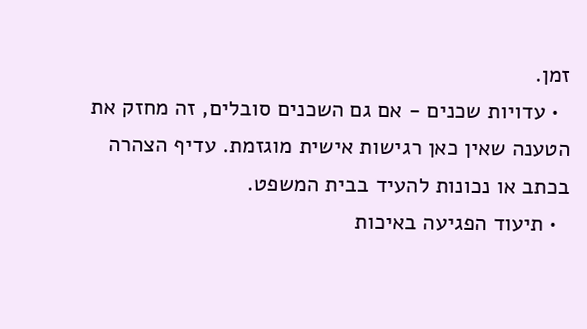זמן.
  • עדויות שכנים - אם גם השכנים סובלים, זה מחזק את הטענה שאין כאן רגישות אישית מוגזמת. עדיף הצהרה בכתב או נכונות להעיד בבית המשפט.
  • תיעוד הפגיעה באיכות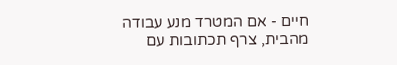חיים - אם המטרד מנע עבודה מהבית, צרף תכתובות עם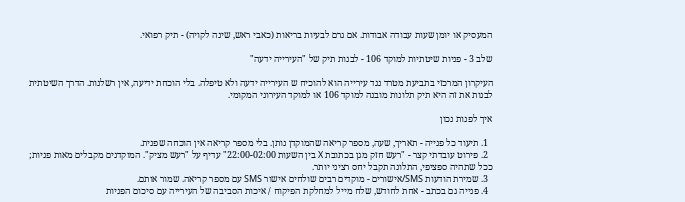המעסיק או יומן שעות עבודה אבודות. אם גרם לבעיות בריאות (כאבי ראש, שינה לקויה) - תיק רפואי.

שלב 3 - פניות שיטתיות למוקד 106 - לבנות תיק של "העירייה ידעה"

העיקרון המרכזי בתביעת מטרד נגד עירייה הוא להוכיח ש העירייה ידעה ולא טיפלה. בלי הוכחת ידיעה, אין רשלנות. הדרך השיטתית לבנות את זה היא תיק תלונות מובנה למוקד 106 או למוקד העירוני המקומי.

איך לפנות נכון

  1. תיעוד כל פנייה - תאריך, שעה, מספר קריאה שהמוקדן נותן. בלי מספר קריאה אין הוכחה שפנית.
  2. פירוט עובדתי קצר - "רעש חזק מגן בכתובת X בין השעות 22:00-02:00" עדיף על "רעש מציק". המוקדנים מקבלים מאות פניות; ככל שתהיה ספציפי, התלונה תקבל יחס רציני יותר.
  3. שמירת הודעות SMS/אישורים - מוקדים רבים שולחים אישור SMS עם מספר קריאה. שמור אותם.
  4. פנייה גם בכתב - אחת לחודש, שלח מייל למחלקת הפיקוח / איכות הסביבה של העירייה עם סיכום הפניות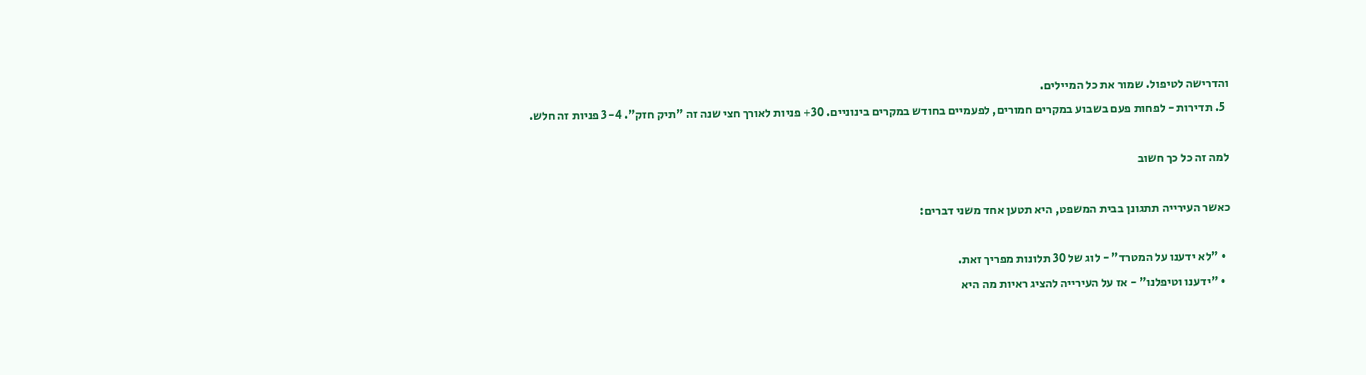והדרישה לטיפול. שמור את כל המיילים.
  5. תדירות - לפחות פעם בשבוע במקרים חמורים, לפעמיים בחודש במקרים בינוניים. 30+ פניות לאורך חצי שנה זה "תיק חזק". 3-4 פניות זה חלש.

למה זה כל כך חשוב

כאשר העירייה תתגונן בבית המשפט, היא תטען אחד משני דברים:

  • "לא ידענו על המטרד" - לוג של 30 תלונות מפריך זאת.
  • "ידענו וטיפלנו" - אז על העירייה להציג ראיות מה היא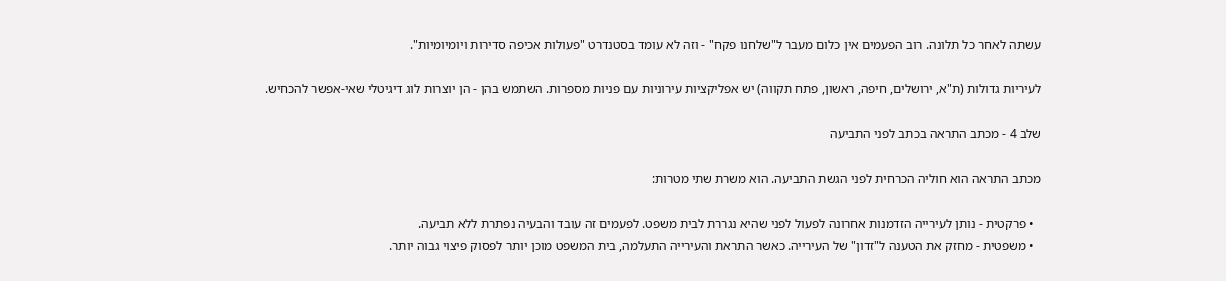עשתה לאחר כל תלונה. רוב הפעמים אין כלום מעבר ל"שלחנו פקח" - וזה לא עומד בסטנדרט "פעולות אכיפה סדירות ויומיומיות".

לעיריות גדולות (ת"א, ירושלים, חיפה, ראשון, פתח תקווה) יש אפליקציות עירוניות עם פניות מספרות. השתמש בהן - הן יוצרות לוג דיגיטלי שאי-אפשר להכחיש.

שלב 4 - מכתב התראה בכתב לפני התביעה

מכתב התראה הוא חוליה הכרחית לפני הגשת התביעה. הוא משרת שתי מטרות:

  • פרקטית - נותן לעירייה הזדמנות אחרונה לפעול לפני שהיא נגררת לבית משפט. לפעמים זה עובד והבעיה נפתרת ללא תביעה.
  • משפטית - מחזק את הטענה ל"זדון" של העירייה. כאשר התראת והעירייה התעלמה, בית המשפט מוכן יותר לפסוק פיצוי גבוה יותר.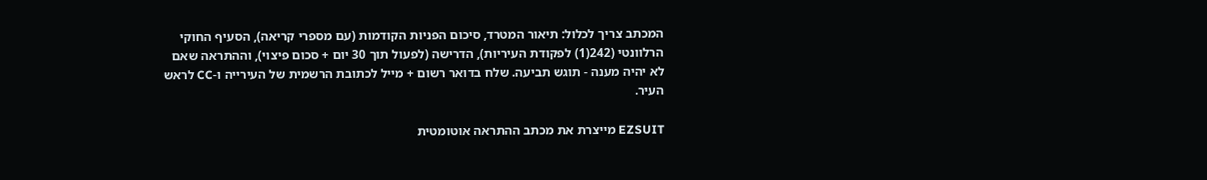המכתב צריך לכלול: תיאור המטרד, סיכום הפניות הקודמות (עם מספרי קריאה), הסעיף החוקי הרלוונטי (242(1) לפקודת העיריות), הדרישה (לפעול תוך 30 יום + סכום פיצוי), וההתראה שאם לא יהיה מענה - תוגש תביעה. שלח בדואר רשום + מייל לכתובת הרשמית של העירייה ו-CC לראש העיר.

EZSUIT מייצרת את מכתב ההתראה אוטומטית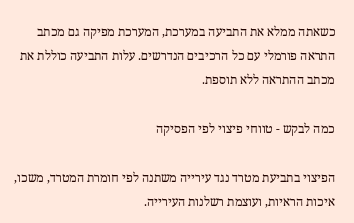כשאתה ממלא את התביעה במערכת, המערכת מפיקה גם מכתב התראה פורמלי עם כל הרכיבים הנדרשים. עלות התביעה כוללת את מכתב ההתראה ללא תוספת.

כמה לבקש - טווחי פיצוי לפי הפסיקה

הפיצוי בתביעת מטרד נגד עירייה משתנה לפי חומרת המטרד, משכו, איכות הראיות, ועוצמת רשלנות העירייה.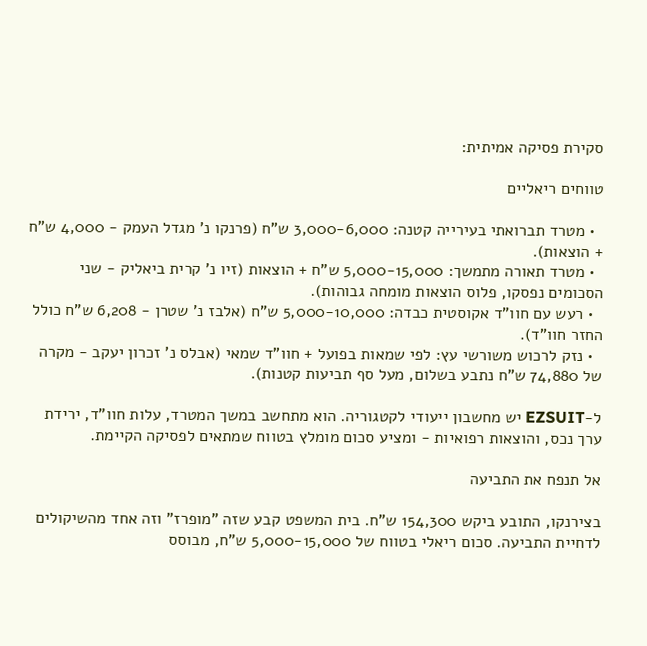סקירת פסיקה אמיתית:

טווחים ריאליים

  • מטרד תברואתי בעירייה קטנה: 3,000-6,000 ש"ח (פרנקו נ' מגדל העמק - 4,000 ש"ח + הוצאות).
  • מטרד תאורה מתמשך: 5,000-15,000 ש"ח + הוצאות (זיו נ' קרית ביאליק - שני הסכומים נפסקו, פלוס הוצאות מומחה גבוהות).
  • רעש עם חוו"ד אקוסטית כבדה: 5,000-10,000 ש"ח (אלבז נ' שטרן - 6,208 ש"ח כולל החזר חוו"ד).
  • נזק לרכוש משורשי עץ: לפי שמאות בפועל + חוו"ד שמאי (אבלס נ' זכרון יעקב - מקרה של 74,880 ש"ח נתבע בשלום, מעל סף תביעות קטנות).

ל-EZSUIT יש מחשבון ייעודי לקטגוריה. הוא מתחשב במשך המטרד, עלות חוו"ד, ירידת ערך נכס, והוצאות רפואיות - ומציע סכום מומלץ בטווח שמתאים לפסיקה הקיימת.

אל תנפח את התביעה

בצירנקו, התובע ביקש 154,300 ש"ח. בית המשפט קבע שזה "מופרז" וזה אחד מהשיקולים לדחיית התביעה. סכום ריאלי בטווח של 5,000-15,000 ש"ח, מבוסס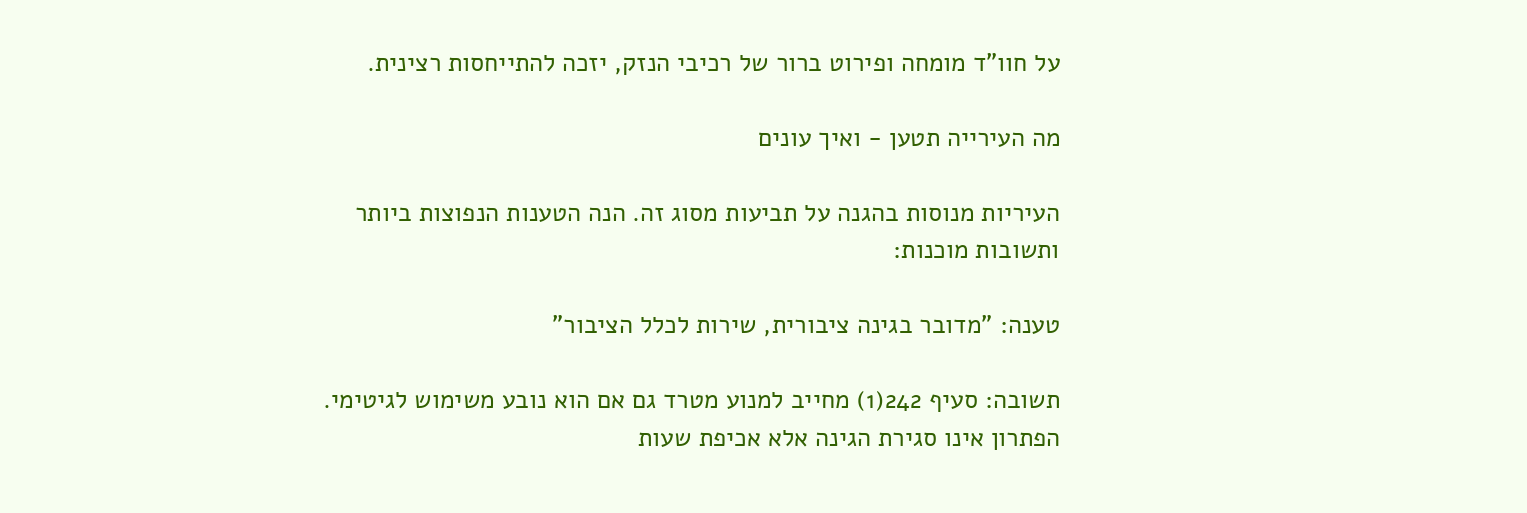על חוו"ד מומחה ופירוט ברור של רכיבי הנזק, יזכה להתייחסות רצינית.

מה העירייה תטען - ואיך עונים

העיריות מנוסות בהגנה על תביעות מסוג זה. הנה הטענות הנפוצות ביותר ותשובות מוכנות:

טענה: "מדובר בגינה ציבורית, שירות לכלל הציבור"

תשובה: סעיף 242(1) מחייב למנוע מטרד גם אם הוא נובע משימוש לגיטימי. הפתרון אינו סגירת הגינה אלא אכיפת שעות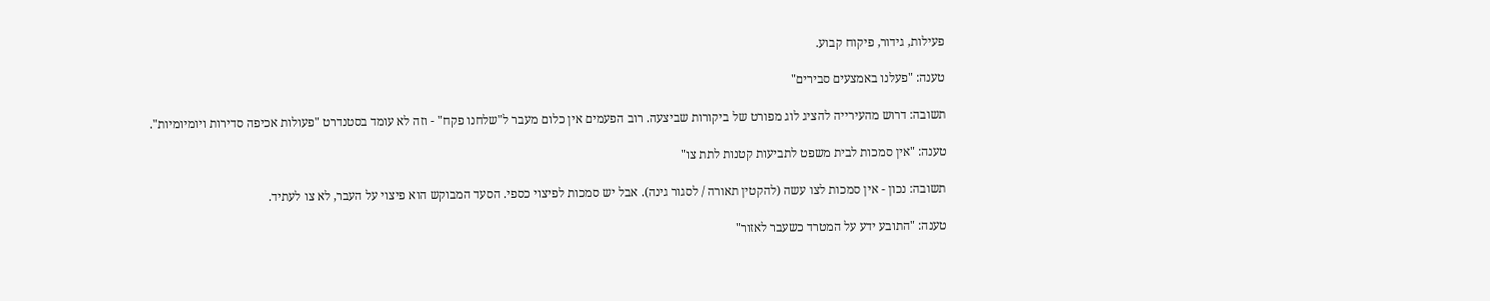פעילות, גידור, פיקוח קבוע.

טענה: "פעלנו באמצעים סבירים"

תשובה: דרוש מהעירייה להציג לוג מפורט של ביקורות שביצעה. רוב הפעמים אין כלום מעבר ל"שלחנו פקח" - וזה לא עומד בסטנדרט "פעולות אכיפה סדירות ויומיומיות".

טענה: "אין סמכות לבית משפט לתביעות קטנות לתת צו"

תשובה: נכון - אין סמכות לצו עשה (להקטין תאורה / לסגור גינה). אבל יש סמכות לפיצוי כספי. הסעד המבוקש הוא פיצוי על העבר, לא צו לעתיד.

טענה: "התובע ידע על המטרד כשעבר לאזור"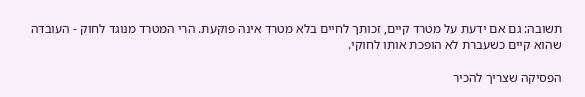תשובה: גם אם ידעת על מטרד קיים, זכותך לחיים בלא מטרד אינה פוקעת. הרי המטרד מנוגד לחוק - העובדה שהוא קיים כשעברת לא הופכת אותו לחוקי.

הפסיקה שצריך להכיר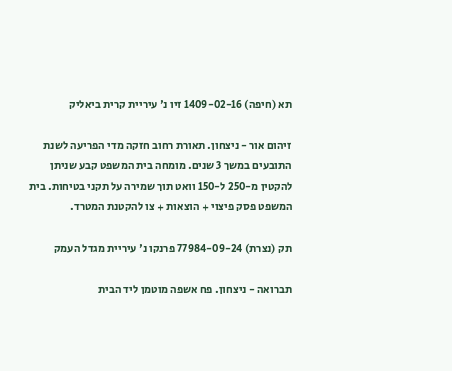תא (חיפה) 1409-02-16 זיו נ' עיריית קרית ביאליק

זיהום אור - ניצחון. תאורת רחוב חזקה מדי הפריעה לשנת התובעים במשך 3 שנים. מומחה בית המשפט קבע שניתן להקטין מ-250 ל-150 וואט תוך שמירה על תקני בטיחות. בית המשפט פסק פיצוי + הוצאות + צו להקטנת המטרד.

תק (נצרת) 77984-09-24 פרנקו נ' עיריית מגדל העמק

תברואה - ניצחון. פח אשפה מוטמן ליד הבית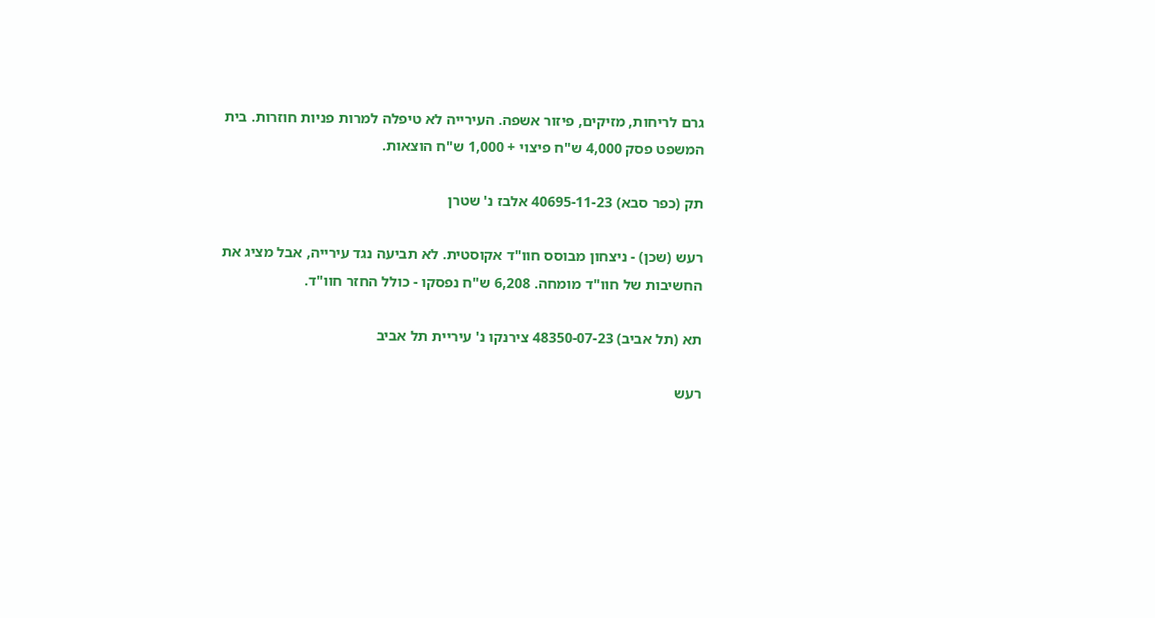גרם לריחות, מזיקים, פיזור אשפה. העירייה לא טיפלה למרות פניות חוזרות. בית המשפט פסק 4,000 ש"ח פיצוי + 1,000 ש"ח הוצאות.

תק (כפר סבא) 40695-11-23 אלבז נ' שטרן

רעש (שכן) - ניצחון מבוסס חוו"ד אקוסטית. לא תביעה נגד עירייה, אבל מציג את החשיבות של חוו"ד מומחה. 6,208 ש"ח נפסקו - כולל החזר חוו"ד.

תא (תל אביב) 48350-07-23 צירנקו נ' עיריית תל אביב

רעש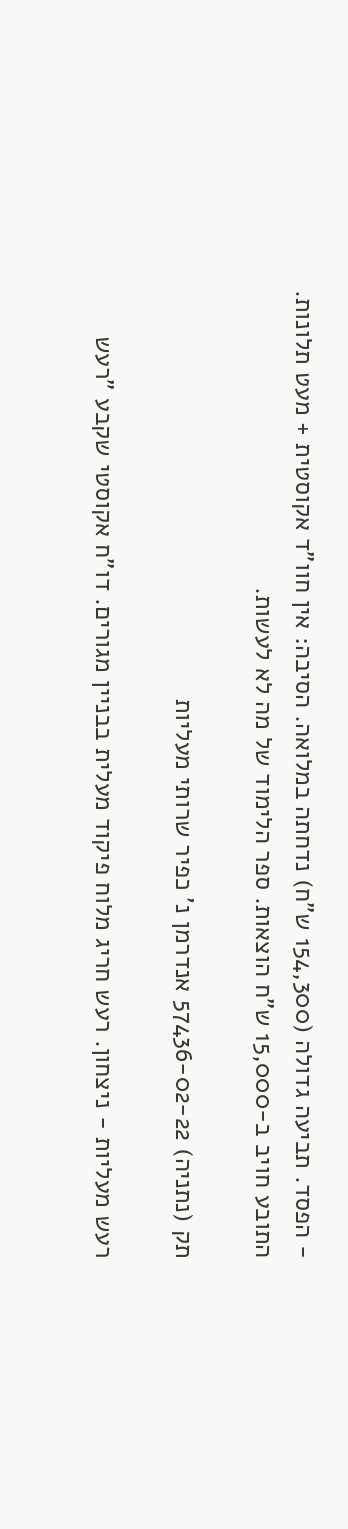- הפסד. תביעה גדולה (154,300 ש"ח) נדחתה במלואה. הסיבה: אין חוו"ד אקוסטית + מעט תלונות. התובע חויב ב-15,000 ש"ח הוצאות. ספר הלימוד של מה לא לעשות.

תק (נתניה) 57436-02-22 אנדרמן נ' כפיר שרותי מעליות

רעש מעליות - ניצחון. רעש חריג מלוח פיקוד מעלית בבניין מגורים. דו"ח אקוסטי שקבע "רעש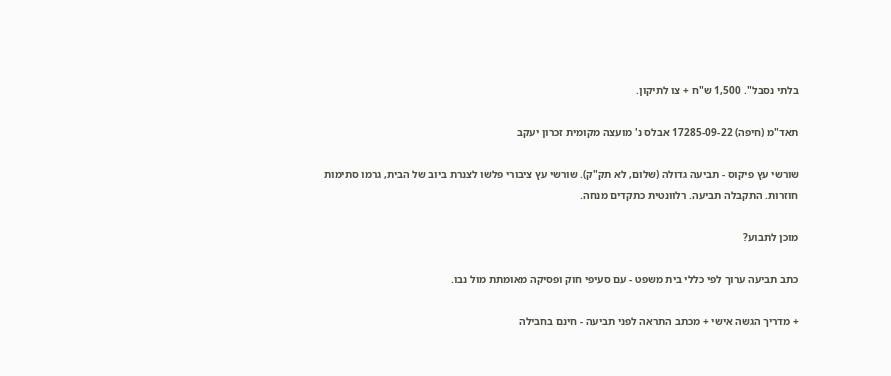בלתי נסבל". 1,500 ש"ח + צו לתיקון.

תאד"מ (חיפה) 17285-09-22 אבלס נ' מועצה מקומית זכרון יעקב

שורשי עץ פיקוס - תביעה גדולה (שלום, לא תק"ק). שורשי עץ ציבורי פלשו לצנרת ביוב של הבית, גרמו סתימות חוזרות. התקבלה תביעה. רלוונטית כתקדים מנחה.

מוכן לתבוע?

כתב תביעה ערוך לפי כללי בית משפט - עם סעיפי חוק ופסיקה מאומתת מול נבו.

+ מדריך הגשה אישי + מכתב התראה לפני תביעה - חינם בחבילה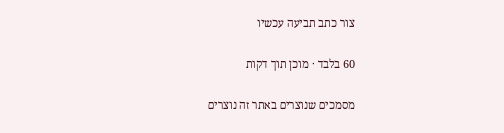צור כתב תביעה עכשיו

60 בלבד · מוכן תוך דקות

מסמכים שנוצרים באתר זה נוצרים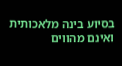בסיוע בינה מלאכותית ואינם מהווים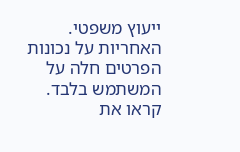ייעוץ משפטי. האחריות על נכונות הפרטים חלה על המשתמש בלבד. קראו את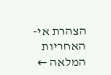הצהרת אי-האחריות המלאה ←